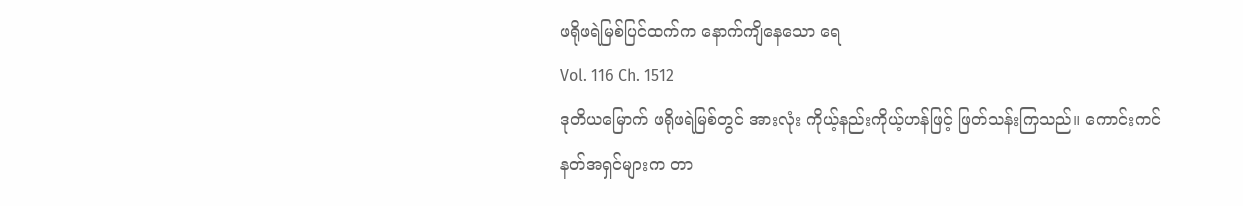ဖရိုဖရဲမြစ်ပြင်ထက်က နောက်ကျိနေသော ရေ
Vol. 116 Ch. 1512
ဒုတိယမြောက် ဖရိုဖရဲမြစ်တွင် အားလုံး ကိုယ့်နည်းကိုယ့်ဟန်ဖြင့် ဖြတ်သန်းကြသည်။ ကောင်းကင်နတ်အရှင်များက တာ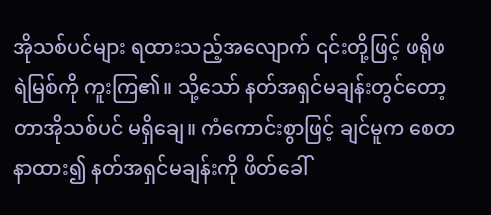အိုသစ်ပင်များ ရထားသည့်အလျောက် ၎င်းတို့ဖြင့် ဖရိုဖရဲမြစ်ကို ကူးကြ၏။ သို့သော် နတ်အရှင်မချန်းတွင်တော့ တာအိုသစ်ပင် မရှိချေ။ ကံကောင်းစွာဖြင့် ချင်မူက စေတနာထား၍ နတ်အရှင်မချန်းကို ဖိတ်ခေါ်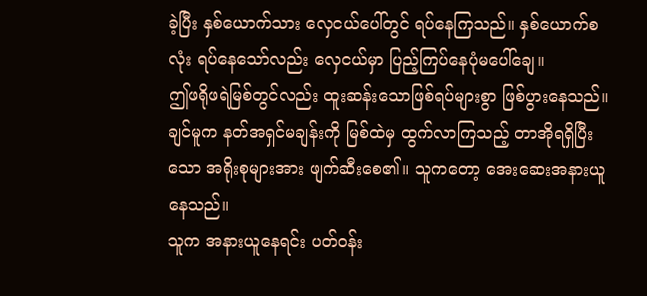ခဲ့ပြီး နှစ်ယောက်သား လှေငယ်ပေါ်တွင် ရပ်နေကြသည်။ နှစ်ယောက်စလုံး ရပ်နေသော်လည်း လှေငယ်မှာ ပြည့်ကြပ်နေပုံမပေါ်ချေ။
ဤဖရိုဖရဲမြစ်တွင်လည်း ထူးဆန်းသောဖြစ်ရပ်များစွာ ဖြစ်ပွားနေသည်။ ချင်မူက နတ်အရှင်မချန်းကို မြစ်ထဲမှ ထွက်လာကြသည့် တာအိုရရှိပြီးသော အရိုးစုများအား ဖျက်ဆီးစေ၏။ သူကတော့ အေးဆေးအနားယူနေသည်။
သူက အနားယူနေရင်း ပတ်ဝန်း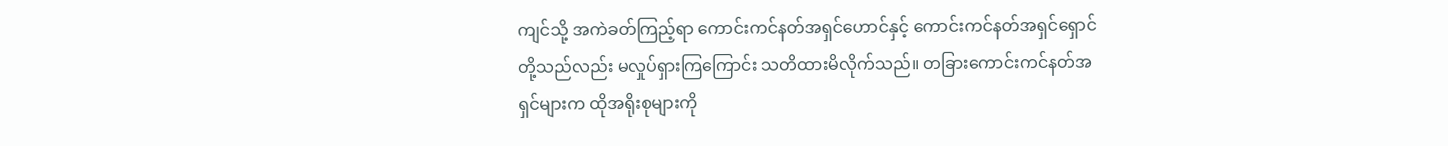ကျင်သို့ အကဲခတ်ကြည့်ရာ ကောင်းကင်နတ်အရှင်ဟောင်နှင့် ကောင်းကင်နတ်အရှင်ရှောင်တို့သည်လည်း မလှုပ်ရှားကြကြောင်း သတိထားမိလိုက်သည်။ တခြားကောင်းကင်နတ်အရှင်များက ထိုအရိုးစုများကို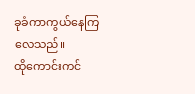ခုခံကာကွယ်နေကြလေသည်။
ထိုကောင်းကင်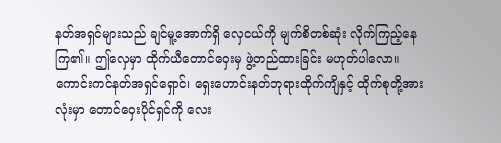နတ်အရှင်များသည် ချင်မူ့အောက်ရှိ လှေငယ်ကို မျက်စိတစ်ဆုံး လိုက်ကြည့်နေကြ၏။ ဤလှေမှာ ထိုက်ယီတောင်ဝှေးမှ ဖွဲ့တည်ထားခြင်း မဟုတ်ပါလော။ ကောင်းကင်နတ်အရှင်ရှောင်၊ ရှေးဟောင်းနတ်ဘုရားထိုက်ကျိနှင့် ထိုက်စုတို့အားလုံးမှာ တောင်ဝှေးပိုင်ရှင်ကို လေး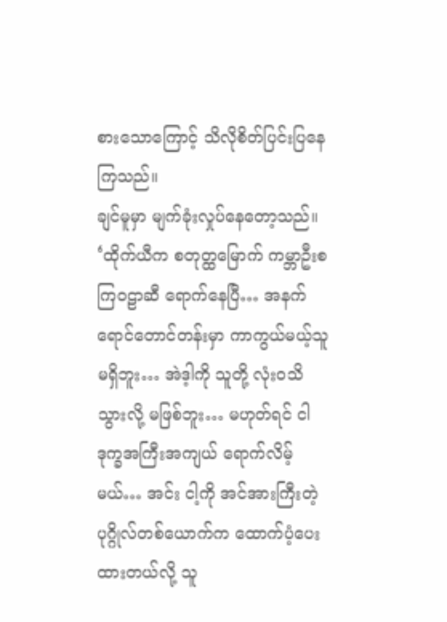စားသောကြောင့် သိလိုစိတ်ပြင်းပြနေကြသည်။
ချင်မူမှာ မျက်ခုံးလှုပ်နေတော့သည်။ ‘ထိုက်ယီက စတုတ္ထမြောက် ကမ္ဘာဦးစကြဝဠာဆီ ရောက်နေပြီ… အနက်ရောင်တောင်တန်းမှာ ကာကွယ်မယ့်သူ မရှိဘူး… အဲဒ့ါကို သူတို့ လုံးဝသိသွားလို့ မဖြစ်ဘူး… မဟုတ်ရင် ငါ ဒုက္ခအကြီးအကျယ် ရောက်လိမ့်မယ်… အင်း ငါ့ကို အင်အားကြီးတဲ့ ပုဂ္ဂိုလ်တစ်ယောက်က ထောက်ပံ့ပေးထားတယ်လို့ သူ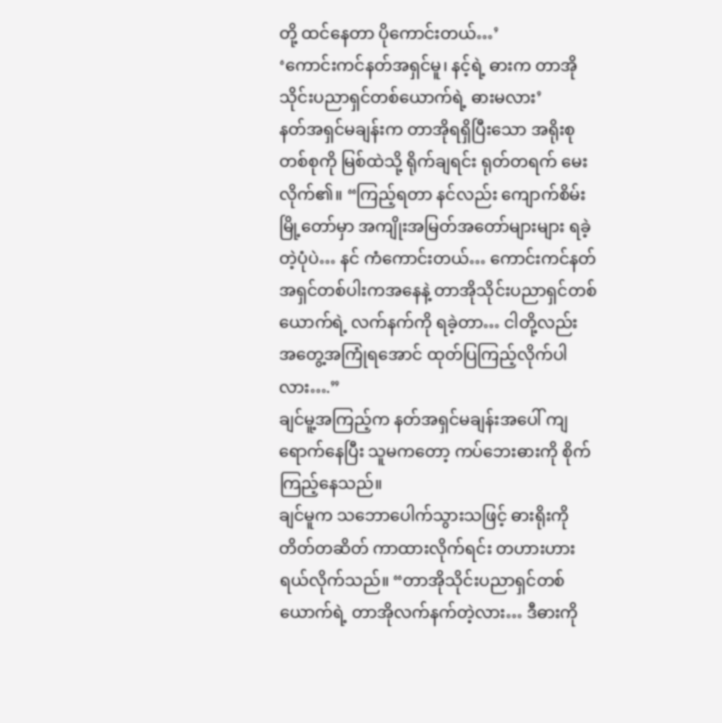တို့ ထင်နေတာ ပိုကောင်းတယ်…’
‘ကောင်းကင်နတ်အရှင်မူ၊ နင့်ရဲ့ ဓားက တာအိုသိုင်းပညာရှင်တစ်ယောက်ရဲ့ ဓားမလား’
နတ်အရှင်မချန်းက တာအိုရရှိပြီးသော အရိုးစုတစ်စုကို မြစ်ထဲသို့ ရိုက်ချရင်း ရုတ်တရက် မေးလိုက်၏။ “ကြည့်ရတာ နင်လည်း ကျောက်စိမ်းမြို့တော်မှာ အကျိုးအမြတ်အတော်များများ ရခဲ့တဲ့ပုံပဲ… နင် ကံကောင်းတယ်… ကောင်းကင်နတ်အရှင်တစ်ပါးကအနေနဲ့ တာအိုသိုင်းပညာရှင်တစ်ယောက်ရဲ့ လက်နက်ကို ရခဲ့တာ… ငါတို့လည်း အတွေ့အကြုံရအောင် ထုတ်ပြကြည့်လိုက်ပါလား….”
ချင်မူ့အကြည့်က နတ်အရှင်မချန်းအပေါ် ကျရောက်နေပြီး သူမကတော့ ကပ်ဘေးဓားကို စိုက်ကြည့်နေသည်။
ချင်မူက သဘောပေါက်သွားသဖြင့် ဓားရိုးကို တိတ်တဆိတ် ကာထားလိုက်ရင်း တဟားဟား ရယ်လိုက်သည်။ “တာအိုသိုင်းပညာရှင်တစ်ယောက်ရဲ့ တာအိုလက်နက်တဲ့လား… ဒီဓားကို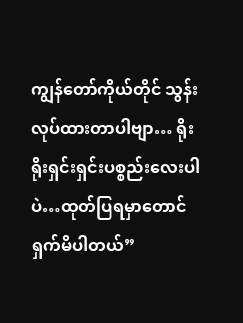ကျွန်တော်ကိုယ်တိုင် သွန်းလုပ်ထားတာပါဗျာ… ရိုးရိုးရှင်းရှင်းပစ္စည်းလေးပါပဲ…ထုတ်ပြရမှာတောင် ရှက်မိပါတယ်”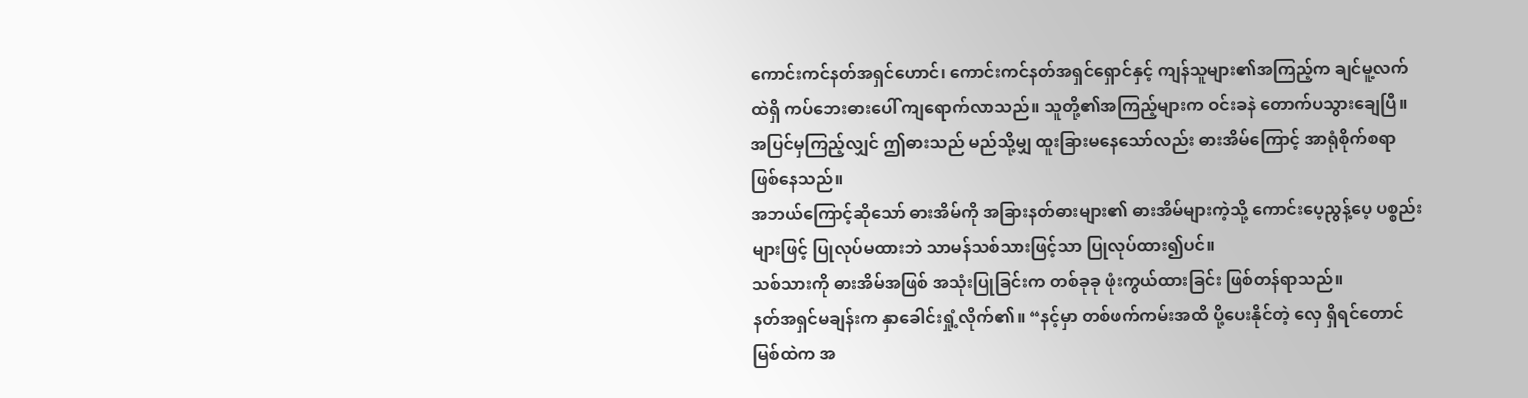ကောင်းကင်နတ်အရှင်ဟောင်၊ ကောင်းကင်နတ်အရှင်ရှောင်နှင့် ကျန်သူများ၏အကြည့်က ချင်မူ့လက်ထဲရှိ ကပ်ဘေးဓားပေါ် ကျရောက်လာသည်။ သူတို့၏အကြည့်များက ဝင်းခနဲ တောက်ပသွားချေပြီ။
အပြင်မှကြည့်လျှင် ဤဓားသည် မည်သို့မျှ ထူးခြားမနေသော်လည်း ဓားအိမ်ကြောင့် အာရုံစိုက်စရာ ဖြစ်နေသည်။
အဘယ်ကြောင့်ဆိုသော် ဓားအိမ်ကို အခြားနတ်ဓားများ၏ ဓားအိမ်များကဲ့သို့ ကောင်းပေ့ညွန့်ပေ့ ပစ္စည်းများဖြင့် ပြုလုပ်မထားဘဲ သာမန်သစ်သားဖြင့်သာ ပြုလုပ်ထား၍ပင်။
သစ်သားကို ဓားအိမ်အဖြစ် အသုံးပြုခြင်းက တစ်ခုခု ဖုံးကွယ်ထားခြင်း ဖြစ်တန်ရာသည်။
နတ်အရှင်မချန်းက နှာခေါင်းရှုံ့လိုက်၏။ “နင့်မှာ တစ်ဖက်ကမ်းအထိ ပို့ပေးနိုင်တဲ့ လှေ ရှိရင်တောင် မြစ်ထဲက အ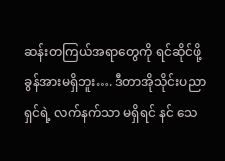ဆန်းတကြယ်အရာတွေကို ရင်ဆိုင်ဖို့ ခွန်အားမရှိဘူး…. ဒီတာအိုသိုင်းပညာရှင်ရဲ့ လက်နက်သာ မရှိရင် နင် သေ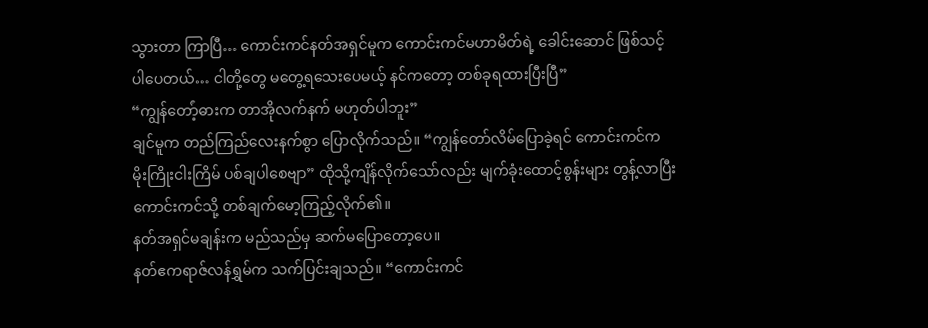သွားတာ ကြာပြီ… ကောင်းကင်နတ်အရှင်မူက ကောင်းကင်မဟာမိတ်ရဲ့ ခေါင်းဆောင် ဖြစ်သင့်ပါပေတယ်… ငါတို့တွေ မတွေ့ရသေးပေမယ့် နင်ကတော့ တစ်ခုရထားပြီးပြီ”
“ကျွန်တော်ံ့ဓားက တာအိုလက်နက် မဟုတ်ပါဘူး”
ချင်မူက တည်ကြည်လေးနက်စွာ ပြောလိုက်သည်။ “ကျွန်တော်လိမ်ပြောခဲ့ရင် ကောင်းကင်က မိုးကြိုးငါးကြိမ် ပစ်ချပါစေဗျာ” ထိုသို့ကျိန်လိုက်သော်လည်း မျက်ခုံးထောင့်စွန်းများ တွန့်လာပြီး ကောင်းကင်သို့ တစ်ချက်မော့ကြည့်လိုက်၏။
နတ်အရှင်မချန်းက မည်သည်မှ ဆက်မပြောတော့ပေ။
နတ်ဧကရာဇ်လန်ရွှမ်က သက်ပြင်းချသည်။ “ကောင်းကင်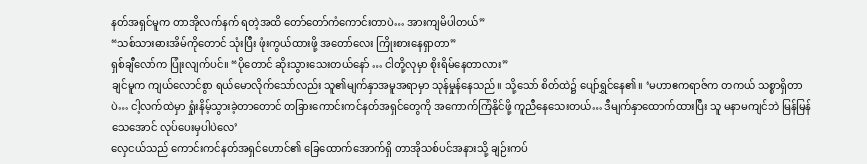နတ်အရှင်မူက တာအိုလက်နက် ရတဲ့အထိ တော်တော်ကံကောင်းတာပဲ… အားကျမိပါတယ်”
“သစ်သားဓားအိမ်ကိုတောင် သုံးပြီး ဖုံးကွယ်ထားဖို့ အတော်လေး ကြိုးစားနေရှာတာ”
ရှစ်ချီလော်က ပြုံးလျက်ပင်။ “ပိုတောင် ဆိုးသွားသေးတယ်နော် … ငါတို့လုမှာ စိုးရိမ်နေတာလား”
ချင်မူက ကျယ်လောင်စွာ ရယ်မောလိုက်သော်လည်း သူ၏မျက်နှာအမူအရာမှာ သုန်မှုန်နေသည်။ သို့သော် စိတ်ထဲ၌ ပျော်ရွှင်နေ၏။ ‘မဟာဧကရာဇ်က တကယ် သစ္စာရှိတာပဲ… ငါ့လက်ထဲမှာ ရှုံးနိမ့်သွားခဲ့တာတောင် တခြားကောင်းကင်နတ်အရှင်တွေကို အကောက်ကြံနိုင်ဖို့ ကူညီနေသေးတယ်… ဒီမျက်နှာထောက်ထားပြီး သူ မနာမကျင်ဘဲ မြန်မြန်သေအောင် လုပ်ပေးမှပါပဲလေ’
လှေငယ်သည် ကောင်းကင်နတ်အရှင်ဟောင်၏ ခြေထောက်အောက်ရှိ တာအိုသစ်ပင်အနားသို့ ချဉ်းကပ်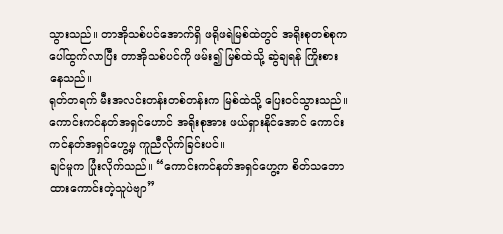သွားသည်။ တာအိုသစ်ပင်အောက်ရှိ ဖရိုဖရဲမြစ်ထဲတွင် အရိုးစုတစ်စုက ပေါ်ထွက်လာပြီး တာအိုသစ်ပင်ကို ဖမ်း၍ မြစ်ထဲသို့ ဆွဲချရန် ကြိုးစားနေသည်။
ရုတ်တရက် မီးအလင်းတန်းတစ်တန်းက မြစ်ထဲသို့ ပြေးဝင်သွားသည်။ ကောင်းကင်နတ်အရှင်ဟောင် အရိုးစုအား ဖယ်ရှားနိုင်အောင် ကောင်းကင်နတ်အရှင်ဟွေ့မှ ကူညီလိုက်ခြင်းပင်။
ချင်မူက ပြုံးလိုက်သည်။ “ကောင်းကင်နတ်အရှင်ဟွေ့က စိတ်သဘောထားကောင်းတဲ့သူပဲဗျာ”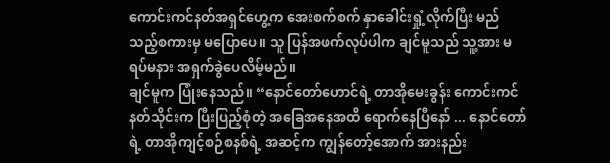ကောင်းကင်နတ်အရှင်ဟွေ့က အေးစက်စက် နှာခေါင်းရှုံ့လိုက်ပြီး မည်သည့်စကားမှ မပြောပေ။ သူ ပြန်အဖက်လုပ်ပါက ချင်မူသည် သူ့အား မရပ်မနား အရှက်ခွဲပေလိမ့်မည်။
ချင်မူက ပြုံးနေသည်။ “နောင်တော်ဟောင်ရဲ့ တာအိုမေးခွန်း ကောင်းကင်နတ်သိုင်းက ပြီးပြည့်စုံတဲ့ အခြေအနေအထိ ရောက်နေပြီနော် ... နောင်တော်ရဲ့ တာအိုကျင့်စဉ်စနစ်ရဲ့ အဆင့်က ကျွန်တော့်အောက် အားနည်း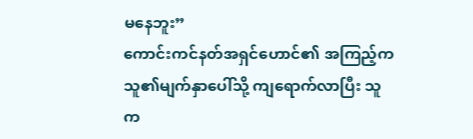မနေဘူး”
ကောင်းကင်နတ်အရှင်ဟောင်၏ အကြည့်က သူ၏မျက်နှာပေါ်သို့ ကျရောက်လာပြီး သူက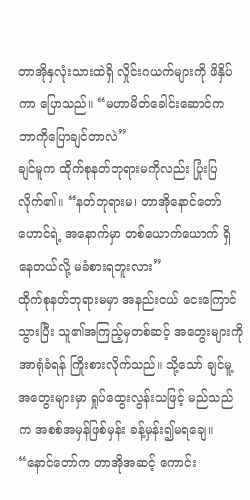တာအိုနှလုံးသားထဲရှိ လှိုင်းဂယက်များကို ဖိနှိပ်ကာ ပြောသည်။ “မဟာမိတ်ခေါင်းဆောင်က ဘာကိုပြောချင်တာလဲ”
ချင်မူက ထိုက်စုနတ်ဘုရားမကိုလည်း ပြုံးပြလိုက်၏။ “နတ်ဘုရားမ၊ တာအိုနောင်တော်ဟောင်ရဲ့ အနောက်မှာ တစ်ယောက်ယောက် ရှိနေတယ်လို့ မခံစားရဘူးလား”
ထိုက်စုနတ်ဘုရားမမှာ အနည်းငယ် ငေးကြောင်သွားပြီး သူ၏အကြည့်မှတစ်ဆင့် အတွေးများကို အာရုံခံရန် ကြိုးစားလိုက်သည်။ သို့သော် ချင်မူ့အတွေးများမှာ ရှုပ်ထွေးလွန်းသဖြင့် မည်သည်က အစစ်အမှန်ဖြစ်မှန်း ခန့်မှန်း၍မရချေ။
“နောင်တော်က တာအိုအဆင့် ကောင်း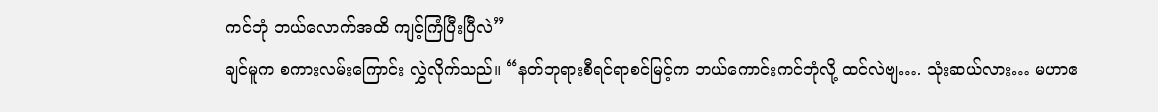ကင်ဘုံ ဘယ်လောက်အထိ ကျင့်ကြံပြီးပြီလဲ”
ချင်မူက စကားလမ်းကြောင်း လွှဲလိုက်သည်။ “နတ်ဘုရားစီရင်ရာစင်မြင့်က ဘယ်ကောင်းကင်ဘုံလို့ ထင်လဲဗျ…. သုံးဆယ်လား… မဟာဧ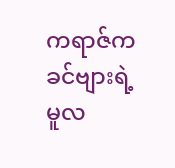ကရာဇ်က ခင်ဗျားရဲ့ မူလ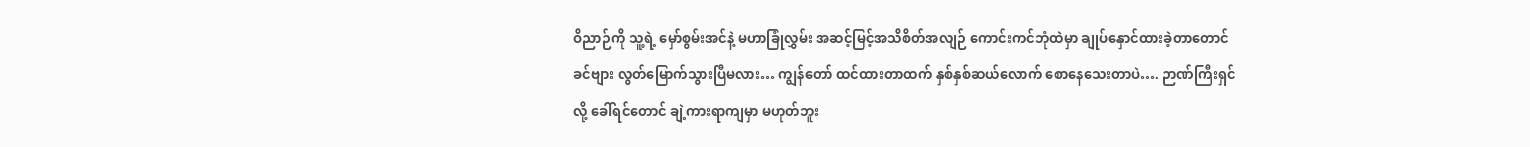ဝိညာဉ်ကို သူ့ရဲ့ မှော်စွမ်းအင်နဲ့ မဟာခြုံလွှမ်း အဆင့်မြင့်အသိစိတ်အလျဉ် ကောင်းကင်ဘုံထဲမှာ ချုပ်နှောင်ထားခဲ့တာတောင် ခင်ဗျား လွတ်မြောက်သွားပြီမလား… ကျွန်တော် ထင်ထားတာထက် နှစ်နှစ်ဆယ်လောက် စောနေသေးတာပဲ…. ဉာဏ်ကြီးရှင်လို့ ခေါ်ရင်တောင် ချဲ့ကားရာကျမှာ မဟုတ်ဘူး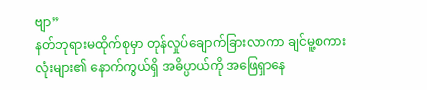ဗျာ”
နတ်ဘုရားမထိုက်စုမှာ တုန်လှုပ်ချောက်ခြားလာကာ ချင်မူ့စကားလုံးများ၏ နောက်ကွယ်ရှိ အဓိပ္ပာယ်ကို အဖြေရှာနေ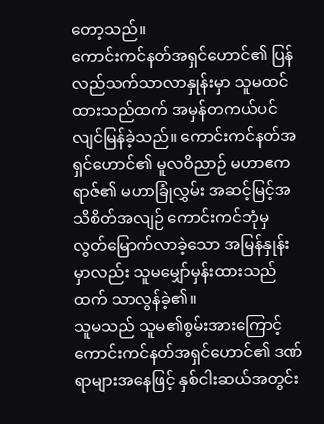တော့သည်။
ကောင်းကင်နတ်အရှင်ဟောင်၏ ပြန်လည်သက်သာလာနှုန်းမှာ သူမထင်ထားသည်ထက် အမှန်တကယ်ပင် လျင်မြန်ခဲ့သည်။ ကောင်းကင်နတ်အရှင်ဟောင်၏ မူလဝိညာဉ် မဟာဧကရာဇ်၏ မဟာခြုံလွှမ်း အဆင့်မြင့်အသိစိတ်အလျဉ် ကောင်းကင်ဘုံမှ လွတ်မြောက်လာခဲ့သော အမြန်နှုန်းမှာလည်း သူမမျှော်မှန်းထားသည်ထက် သာလွန်ခဲ့၏။
သူမသည် သူမ၏စွမ်းအားကြောင့် ကောင်းကင်နတ်အရှင်ဟောင်၏ ဒဏ်ရာများအနေဖြင့် နှစ်ငါးဆယ်အတွင်း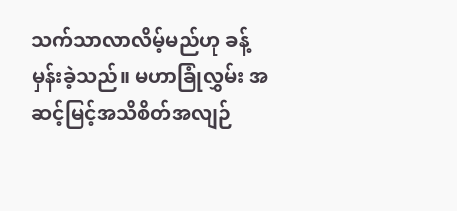သက်သာလာလိမ့်မည်ဟု ခန့်မှန်းခဲ့သည်။ မဟာခြုံလွှမ်း အဆင့်မြင့်အသိစိတ်အလျဉ်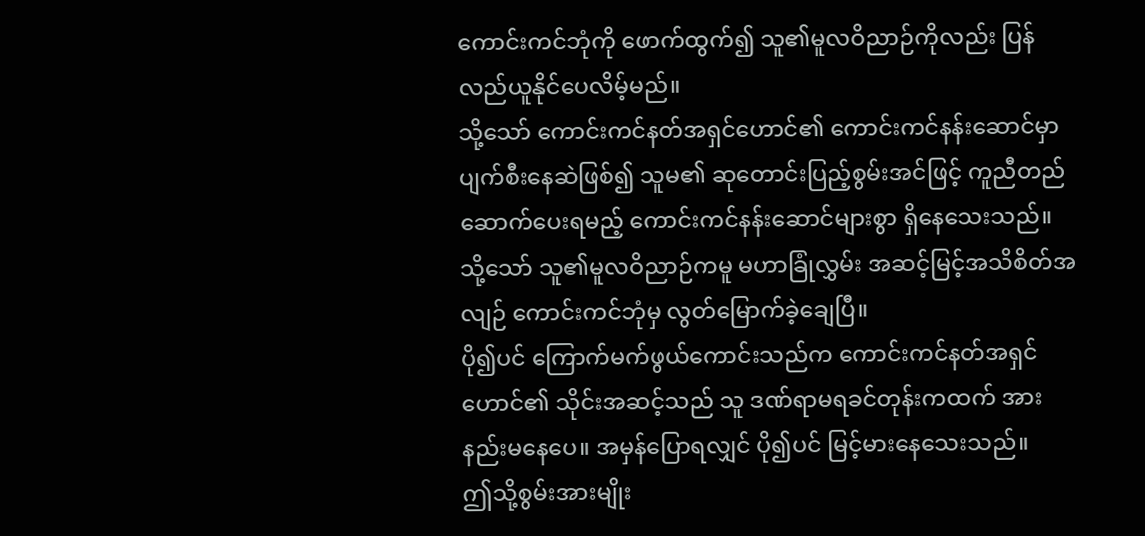ကောင်းကင်ဘုံကို ဖောက်ထွက်၍ သူ၏မူလဝိညာဉ်ကိုလည်း ပြန်လည်ယူနိုင်ပေလိမ့်မည်။
သို့သော် ကောင်းကင်နတ်အရှင်ဟောင်၏ ကောင်းကင်နန်းဆောင်မှာ ပျက်စီးနေဆဲဖြစ်၍ သူမ၏ ဆုတောင်းပြည့်စွမ်းအင်ဖြင့် ကူညီတည်ဆောက်ပေးရမည့် ကောင်းကင်နန်းဆောင်များစွာ ရှိနေသေးသည်။ သို့သော် သူ၏မူလဝိညာဉ်ကမူ မဟာခြုံလွှမ်း အဆင့်မြင့်အသိစိတ်အလျဉ် ကောင်းကင်ဘုံမှ လွတ်မြောက်ခဲ့ချေပြီ။
ပို၍ပင် ကြောက်မက်ဖွယ်ကောင်းသည်က ကောင်းကင်နတ်အရှင်ဟောင်၏ သိုင်းအဆင့်သည် သူ ဒဏ်ရာမရခင်တုန်းကထက် အားနည်းမနေပေ။ အမှန်ပြောရလျှင် ပို၍ပင် မြင့်မားနေသေးသည်။
ဤသို့စွမ်းအားမျိုး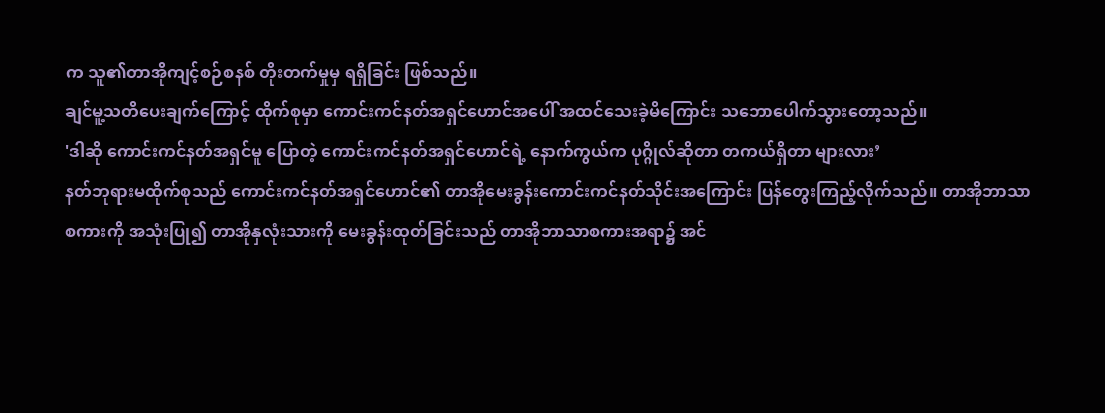က သူ၏တာအိုကျင့်စဉ်စနစ် တိုးတက်မှုမှ ရရှိခြင်း ဖြစ်သည်။
ချင်မူ့သတိပေးချက်ကြောင့် ထိုက်စုမှာ ကောင်းကင်နတ်အရှင်ဟောင်အပေါ် အထင်သေးခဲ့မိကြောင်း သဘောပေါက်သွားတော့သည်။
'ဒါဆို ကောင်းကင်နတ်အရှင်မူ ပြောတဲ့ ကောင်းကင်နတ်အရှင်ဟောင်ရဲ့ နောက်ကွယ်က ပုဂ္ဂိုလ်ဆိုတာ တကယ်ရှိတာ များလား’
နတ်ဘုရားမထိုက်စုသည် ကောင်းကင်နတ်အရှင်ဟောင်၏ တာအိုမေးခွန်းကောင်းကင်နတ်သိုင်းအကြောင်း ပြန်တွေးကြည့်လိုက်သည်။ တာအိုဘာသာစကားကို အသုံးပြု၍ တာအိုနှလုံးသားကို မေးခွန်းထုတ်ခြင်းသည် တာအိုဘာသာစကားအရာ၌ အင်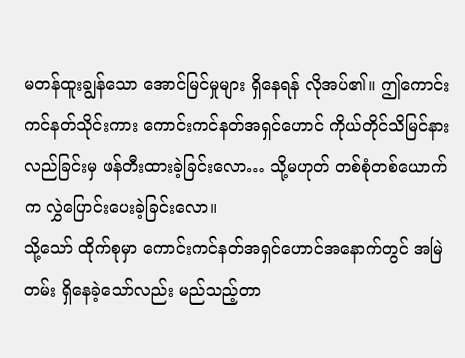မတန်ထူးချွန်သော အောင်မြင်မှုများ ရှိနေရန် လိုအပ်၏။ ဤကောင်းကင်နတ်သိုင်းကား ကောင်းကင်နတ်အရှင်ဟောင် ကိုယ်တိုင်သိမြင်နားလည်ခြင်းမှ ဖန်တီးထားခဲ့ခြင်းလော… သို့မဟုတ် တစ်စုံတစ်ယောက်က လွှဲပြောင်းပေးခဲ့ခြင်းလော။
သို့သော် ထိုက်စုမှာ ကောင်းကင်နတ်အရှင်ဟောင်အနောက်တွင် အမြဲတမ်း ရှိနေခဲ့သော်လည်း မည်သည့်တာ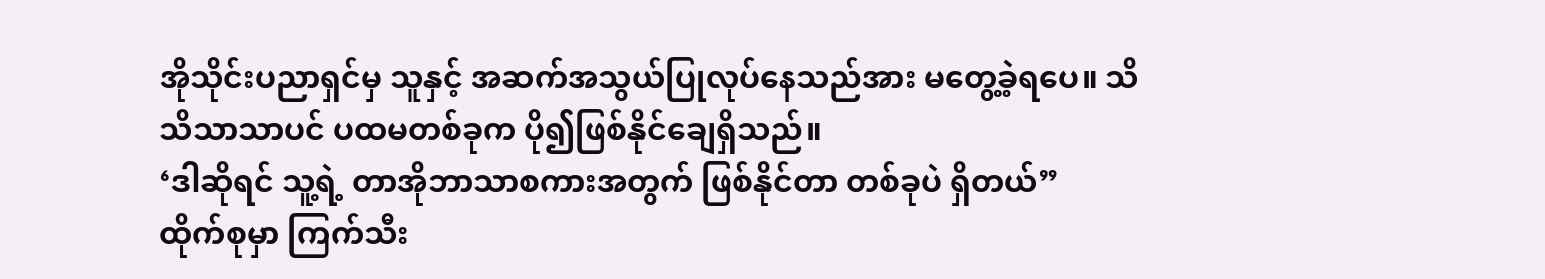အိုသိုင်းပညာရှင်မှ သူနှင့် အဆက်အသွယ်ပြုလုပ်နေသည်အား မတွေ့ခဲ့ရပေ။ သိသိသာသာပင် ပထမတစ်ခုက ပို၍ဖြစ်နိုင်ချေရှိသည်။
‘ဒါဆိုရင် သူ့ရဲ့ တာအိုဘာသာစကားအတွက် ဖြစ်နိုင်တာ တစ်ခုပဲ ရှိတယ်”
ထိုက်စုမှာ ကြက်သီး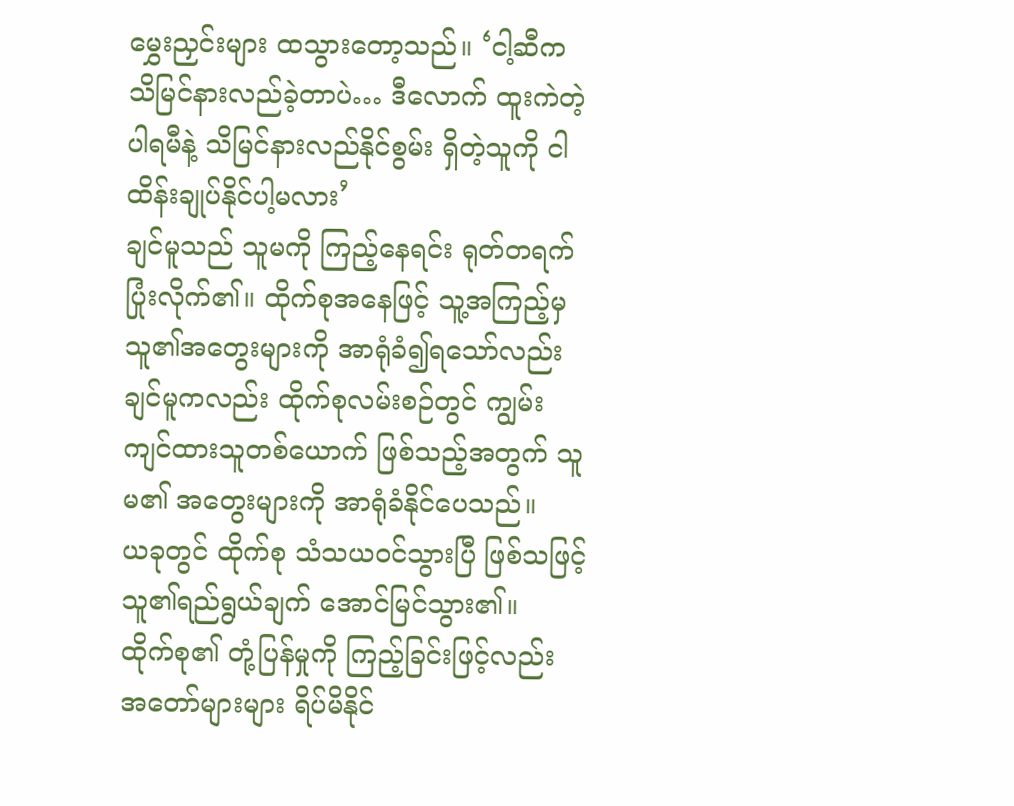မွှေးညှင်းများ ထသွားတော့သည်။ ‘ငါ့ဆီက သိမြင်နားလည်ခဲ့တာပဲ… ဒီလောက် ထူးကဲတဲ့ ပါရမီနဲ့ သိမြင်နားလည်နိုင်စွမ်း ရှိတဲ့သူကို ငါ ထိန်းချုပ်နိုင်ပါ့မလား’
ချင်မူသည် သူမကို ကြည့်နေရင်း ရုတ်တရက် ပြုံးလိုက်၏။ ထိုက်စုအနေဖြင့် သူ့အကြည့်မှ သူ၏အတွေးများကို အာရုံခံ၍ရသော်လည်း ချင်မူကလည်း ထိုက်စုလမ်းစဉ်တွင် ကျွမ်းကျင်ထားသူတစ်ယောက် ဖြစ်သည့်အတွက် သူမ၏ အတွေးများကို အာရုံခံနိုင်ပေသည်။
ယခုတွင် ထိုက်စု သံသယဝင်သွားပြီ ဖြစ်သဖြင့် သူ၏ရည်ရွယ်ချက် အောင်မြင်သွား၏။
ထိုက်စု၏ တုံ့ပြန်မှုကို ကြည့်ခြင်းဖြင့်လည်း အတော်များများ ရိပ်မိနိုင်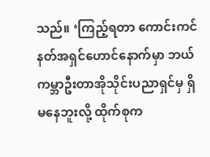သည်။ ‘ကြည့်ရတာ ကောင်းကင်နတ်အရှင်ဟောင်နောက်မှာ ဘယ်ကမ္ဘာဦးတာအိုသိုင်းပညာရှင်မှ ရှိမနေဘူးလို့ ထိုက်စုက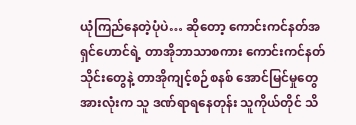ယုံကြည်နေတဲ့ပုံပဲ… ဆိုတော့ ကောင်းကင်နတ်အရှင်ဟောင်ရဲ့ တာအိုဘာသာစကား ကောင်းကင်နတ်သိုင်းတွေနဲ့ တာအိုကျင့်စဉ်စနစ် အောင်မြင်မှုတွေအားလုံးက သူ ဒဏ်ရာရနေတုန်း သူကိုယ်တိုင် သိ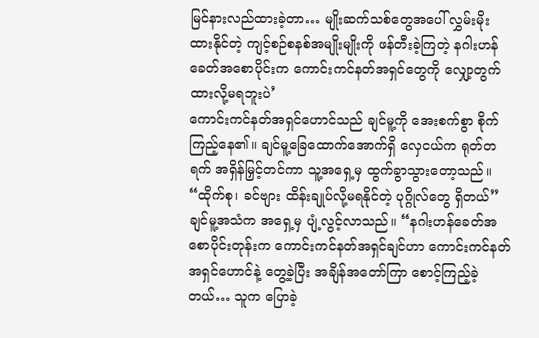မြင်နားလည်ထားခဲ့တာ… မျိုးဆက်သစ်တွေအပေါ် လွှမ်းမိုးထားနိုင်တဲ့ ကျင့်စဉ်စနစ်အမျိုးမျိုးကို ဖန်တီးခဲ့ကြတဲ့ နဂါးဟန်ခေတ်အစောပိုင်းက ကောင်းကင်နတ်အရှင်တွေကို လျှော့တွက်ထားလို့မရဘူးပဲ’
ကောင်းကင်နတ်အရှင်ဟောင်သည် ချင်မူ့ကို အေးစက်စွာ စိုက်ကြည့်နေ၏။ ချင်မူ့ခြေထောက်အောက်ရှိ လှေငယ်က ရုတ်တရက် အရှိန်မြှင့်တင်ကာ သူ့အရှေ့မှ ထွက်ခွာသွားတော့သည်။
“ထိုက်စု၊ ခင်ဗျား ထိန်းချုပ်လို့မရနိုင်တဲ့ ပုဂ္ဂိုလ်တွေ ရှိတယ်”
ချင်မူ့အသံက အရှေ့မှ ပျံ့လွင့်လာသည်။ “နဂါးဟန်ခေတ်အစောပိုင်းတုန်းက ကောင်းကင်နတ်အရှင်ချင်ဟာ ကောင်းကင်နတ်အရှင်ဟောင်နဲ့ တွေ့ခဲ့ပြီး အချိန်အတော်ကြာ စောင့်ကြည့်ခဲ့တယ်… သူက ပြောခဲ့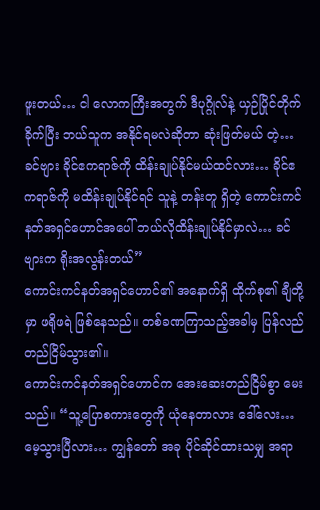ဖူးတယ်… ငါ လောကကြီးအတွက် ဒီပုဂ္ဂိုလ်နဲ့ ယှဉ်ပြိုင်တိုက်ခိုက်ပြီး ဘယ်သူက အနိုင်ရမလဲဆိုတာ ဆုံးဖြတ်မယ် တဲ့… ခင်ဗျား ခိုင်ဧကရာဇ်ကို ထိန်းချုပ်နိုင်မယ်ထင်လား… ခိုင်ဧကရာဇ်ကို မထိန်းချုပ်နိုင်ရင် သူနဲ့ တန်းတူ ရှိတဲ့ ကောင်းကင်နတ်အရှင်ဟောင်အပေါ် ဘယ်လိုထိန်းချုပ်နိုင်မှာလဲ… ခင်ဗျားက ရိုးအလွန်းတယ်”
ကောင်းကင်နတ်အရှင်ဟောင်၏ အနောက်ရှိ ထိုက်စု၏ ချီတို့မှာ ဖရိုဖရဲ ဖြစ်နေသည်။ တစ်ခဏကြာသည့်အခါမှ ပြန်လည်တည်ငြိမ်သွား၏။
ကောင်းကင်နတ်အရှင်ဟောင်က အေးဆေးတည်ငြိမ်စွာ မေးသည်။ “သူ့ပြောစကားတွေကို ယုံနေတာလား ဒေါ်လေး… မေ့သွားပြီလား… ကျွန်တော် အခု ပိုင်ဆိုင်ထားသမျှ အရာ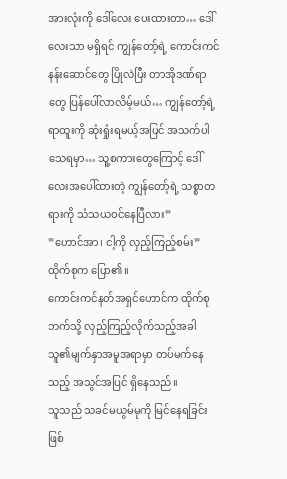အားလုံးကို ဒေါ်လေး ပေးထားတာ… ဒေါ်လေးသာ မရှိရင် ကျွန်တော့်ရဲ့ ကောင်းကင်နန်းဆောင်တွေ ပြိုလဲပြီး တာအိုဒဏ်ရာတွေ ပြန်ပေါ်လာလိမ့်မယ်… ကျွန်တော့်ရဲ့ ရာထူးကို ဆုံးရှုံးရမယ့်အပြင် အသက်ပါ သေရမှာ… သူ့စကားတွေကြောင့် ဒေါ်လေးအပေါ်ထားတဲ့ ကျွန်တော့်ရဲ့ သစ္စာတရားကို သံသယဝင်နေပြီလား”
”ဟောင်အာ၊ ငါ့ကို လှည့်ကြည့်စမ်း” ထိုက်စုက ပြော၏။
ကောင်းကင်နတ်အရှင်ဟောင်က ထိုက်စုဘက်သို့ လှည့်ကြည့်လိုက်သည့်အခါ သူ၏မျက်နှာအမူအရာမှာ တပ်မက်နေသည့် အသွင်အပြင် ရှိနေသည်။
သူသည် သခင်မယွမ်မုကို မြင်နေရခြင်းဖြစ်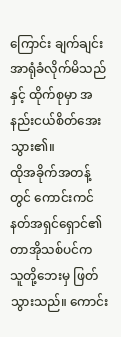ကြောင်း ချက်ချင်း အာရုံခံလိုက်မိသည်နှင့် ထိုက်စုမှာ အနည်းငယ်စိတ်အေးသွား၏။
ထိုအခိုက်အတန့်တွင် ကောင်းကင်နတ်အရှင်ရှောင်၏ တာအိုသစ်ပင်က သူတို့ဘေးမှ ဖြတ်သွားသည်။ ကောင်း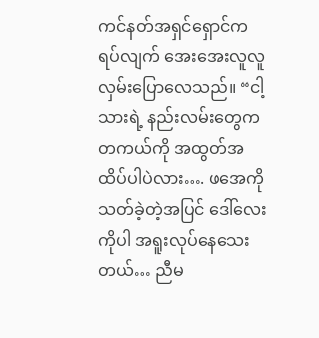ကင်နတ်အရှင်ရှောင်က ရပ်လျက် အေးအေးလူလူ လှမ်းပြောလေသည်။ “ငါ့သားရဲ့ နည်းလမ်းတွေက တကယ်ကို အထွတ်အထိပ်ပါပဲလား…. ဖအေကို သတ်ခဲ့တဲ့အပြင် ဒေါ်လေးကိုပါ အရူးလုပ်နေသေးတယ်… ညီမ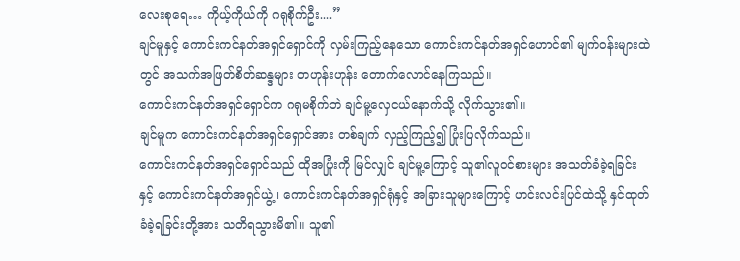လေးစုရေ… ကိုယ့်ကိုယ်ကို ဂရုစိုက်ဦး....”
ချင်မူနှင့် ကောင်းကင်နတ်အရှင်ရှောင်ကို လှမ်းကြည့်နေသော ကောင်းကင်နတ်အရှင်ဟောင်၏ မျက်ဝန်းများထဲတွင် အသက်အဖြတ်စိတ်ဆန္ဒများ တဟုန်းဟုန်း တောက်လောင်နေကြသည်။
ကောင်းကင်နတ်အရှင်ရှောင်က ဂရုမစိုက်ဘဲ ချင်မူ့လှေငယ်နောက်သို့ လိုက်သွား၏။
ချင်မူက ကောင်းကင်နတ်အရှင်ရှောင်အား တစ်ချက် လှည့်ကြည့်၍ ပြုံးပြလိုက်သည်။
ကောင်းကင်နတ်အရှင်ရှောင်သည် ထိုအပြုံးကို မြင်လျှင် ချင်မူ့ကြောင့် သူ၏လူဝင်စားများ အသတ်ခံခဲ့ရခြင်းနှင့် ကောင်းကင်နတ်အရှင်ယွဲ့၊ ကောင်းကင်နတ်အရှင်ရုံနှင့် အခြားသူများကြောင့် ဟင်းလင်းပြင်ထဲသို့ နှင်ထုတ်ခံခဲ့ရခြင်းတို့အား သတိရသွားမိ၏။ သူ၏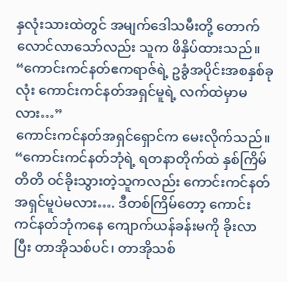နှလုံးသားထဲတွင် အမျက်ဒေါသမီးတို့ တောက်လောင်လာသော်လည်း သူက ဖိနှိပ်ထားသည်။
“ကောင်းကင်နတ်ဧကရာဇ်ရဲ့ ဥခွံအပိုင်းအစနှစ်ခုလုံး ကောင်းကင်နတ်အရှင်မူရဲ့ လက်ထဲမှာမလား…”
ကောင်းကင်နတ်အရှင်ရှောင်က မေးလိုက်သည်။ “ကောင်းကင်နတ်ဘုံရဲ့ ရတနာတိုက်ထဲ နှစ်ကြိမ်တိတိ ဝင်ခိုးသွားတဲ့သူကလည်း ကောင်းကင်နတ်အရှင်မူပဲမလား…. ဒီတစ်ကြိမ်တော့ ကောင်းကင်နတ်ဘုံကနေ ကျောက်ယန်ခန်းမကို ခိုးလာပြီး တာအိုသစ်ပင်၊ တာအိုသစ်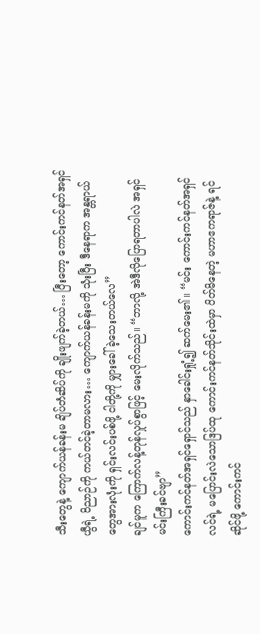သီးတွေနဲ့ ကျောက်ယန်ခန်းမ ချိပ်တံဆိပ်ကို ချိုးဖျက်ခဲ့တယ်… ပြီးတော့ ကောင်းကင်နတ်အရှင်ယွီရဲ့ ဝိညာဉ်ကို ကယ်တင်ခဲ့တာမလား… ကျောက်ယန်ခန်းမကို သုံးပြီး ဒီနေရာက အန္တရာယ်တွေအားလုံးကို ရှင်းလင်းပစ်ဖို့ ငါတို့ကို မျှားခေါ်ခဲ့သေးတယ်လေ”
ချင်မူက ကြောက်လန့်တုန်လှုပ်စွာဖြင့် မေးလိုက်သည်။ “ဘာလို့ အဲဒီလိုပြောရတာပါလဲ အရှင်မင်းကြီးခင်ဗျာ”
ကောင်းကင်နတ်အရှင်ရှောင်သည် နှာခေါင်းရှုံ့၍ ဆက်မေး၏။ “မင်း ကောင်းကင်နတ်အရှင်လင်ရဲ့ မပြောင်းလဲသောဒြပ်ထု ကောင်းကင်နတ်သိုင်းထဲမှာ ပိတ်မိနေတဲ့ မဟာဧကရာဇ်နဲ့ ရင်ဆိုင်ဖို့ ကောင်းကင်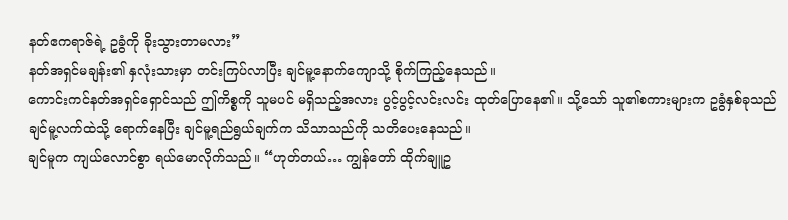နတ်ဧကရာဇ်ရဲ့ ဥခွံကို ခိုးသွားတာမလား”
နတ်အရှင်မချန်း၏ နှလုံးသားမှာ တင်းကြပ်လာပြီး ချင်မူ့နောက်ကျောသို့ စိုက်ကြည့်နေသည်။
ကောင်းကင်နတ်အရှင်ရှောင်သည် ဤကိစ္စကို သူမပင် မရှိသည့်အလား ပွင့်ပွင့်လင်းလင်း ထုတ်ပြောနေ၏။ သို့သော် သူ၏စကားများက ဥခွံနှစ်ခုသည် ချင်မူ့လက်ထဲသို့ ရောက်နေပြီး ချင်မူ့ရည်ရွယ်ချက်က သိသာသည်ကို သတိပေးနေသည်။
ချင်မူက ကျယ်လောင်စွာ ရယ်မောလိုက်သည်။ “ဟုတ်တယ်… ကျွန်တော် ထိုက်ချူဥ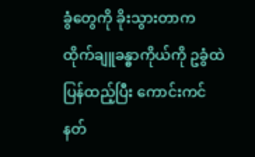ခွံတွေကို ခိုးသွားတာက ထိုက်ချူခန္ဓာကိုယ်ကို ဥခွံထဲ ပြန်ထည့်ပြီး ကောင်းကင်နတ်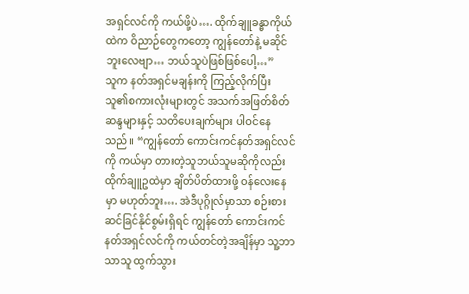အရှင်လင်ကို ကယ်ဖို့ပဲ…. ထိုက်ချူခန္ဓာကိုယ်ထဲက ဝိညာဉ်တွေကတော့ ကျွန်တော်နဲ့ မဆိုင်ဘူးလေဗျာ… ဘယ်သူပဲဖြစ်ဖြစ်ပေါ့…”
သူက နတ်အရှင်မချန်းကို ကြည့်လိုက်ပြီး သူ၏စကားလုံးများတွင် အသက်အဖြတ်စိတ်ဆန္ဒများနှင့် သတိပေးချက်များ ပါဝင်နေသည်။ “ကျွန်တော် ကောင်းကင်နတ်အရှင်လင်ကို ကယ်မှာ တားတဲ့သူဘယ်သူမဆိုကိုလည်း ထိုက်ချူဥထဲမှာ ချိတ်ပိတ်ထားဖို့ ဝန်လေးနေမှာ မဟုတ်ဘူး…. အဲဒီပုဂ္ဂိုလ်မှာသာ စဉ်းစားဆင်ခြင်နိုင်စွမ်းရှိရင် ကျွန်တော် ကောင်းကင်နတ်အရှင်လင်ကို ကယ်တင်တဲ့အချိန်မှာ သူ့ဘာသာသူ ထွက်သွား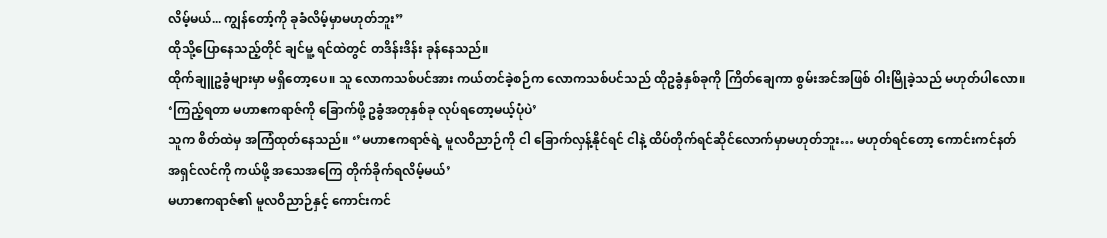လိမ့်မယ်... ကျွန်တော့်ကို ခုခံလိမ့်မှာမဟုတ်ဘူး”
ထိုသို့ပြောနေသည့်တိုင် ချင်မူ့ ရင်ထဲတွင် တဒိန်းဒိန်း ခုန်နေသည်။
ထိုက်ချူဥခွံများမှာ မရှိတော့ပေ။ သူ လောကသစ်ပင်အား ကယ်တင်ခဲ့စဉ်က လောကသစ်ပင်သည် ထိုဥခွံနှစ်ခုကို ကြိတ်ချေကာ စွမ်းအင်အဖြစ် ဝါးမြိုခဲ့သည် မဟုတ်ပါလော။
‘ကြည့်ရတာ မဟာဧကရာဇ်ကို ခြောက်ဖို့ ဥခွံအတုနှစ်ခု လုပ်ရတော့မယ့်ပုံပဲ’
သူက စိတ်ထဲမှ အကြံထုတ်နေသည်။ ‘’မဟာဧကရာဇ်ရဲ့ မူလဝိညာဉ်ကို ငါ ခြောက်လှန့်နိုင်ရင် ငါနဲ့ ထိပ်တိုက်ရင်ဆိုင်လောက်မှာမဟုတ်ဘူး… မဟုတ်ရင်တော့ ကောင်းကင်နတ်အရှင်လင်ကို ကယ်ဖို့ အသေအကြေ တိုက်ခိုက်ရလိမ့်မယ်’
မဟာဧကရာဇ်၏ မူလဝိညာဉ်နှင့် ကောင်းကင်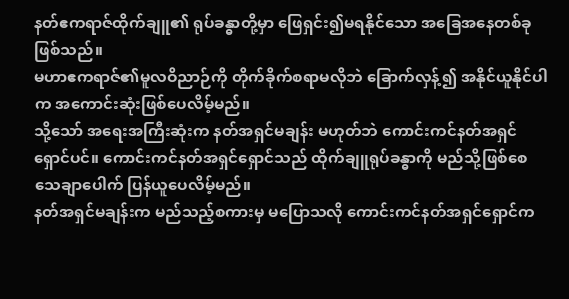နတ်ဧကရာဇ်ထိုက်ချူ၏ ရုပ်ခန္ဓာတို့မှာ ဖြေရှင်း၍မရနိုင်သော အခြေအနေတစ်ခုဖြစ်သည်။
မဟာဧကရာဇ်၏မူလဝိညာဉ်ကို တိုက်ခိုက်စရာမလိုဘဲ ခြောက်လှန့်၍ အနိုင်ယူနိုင်ပါက အကောင်းဆုံးဖြစ်ပေလိမ့်မည်။
သို့သော် အရေးအကြီးဆုံးက နတ်အရှင်မချန်း မဟုတ်ဘဲ ကောင်းကင်နတ်အရှင်ရှောင်ပင်။ ကောင်းကင်နတ်အရှင်ရှောင်သည် ထိုက်ချူရုပ်ခန္ဓာကို မည်သို့ဖြစ်စေ သေချာပေါက် ပြန်ယူပေလိမ့်မည်။
နတ်အရှင်မချန်းက မည်သည့်စကားမှ မပြောသလို ကောင်းကင်နတ်အရှင်ရှောင်က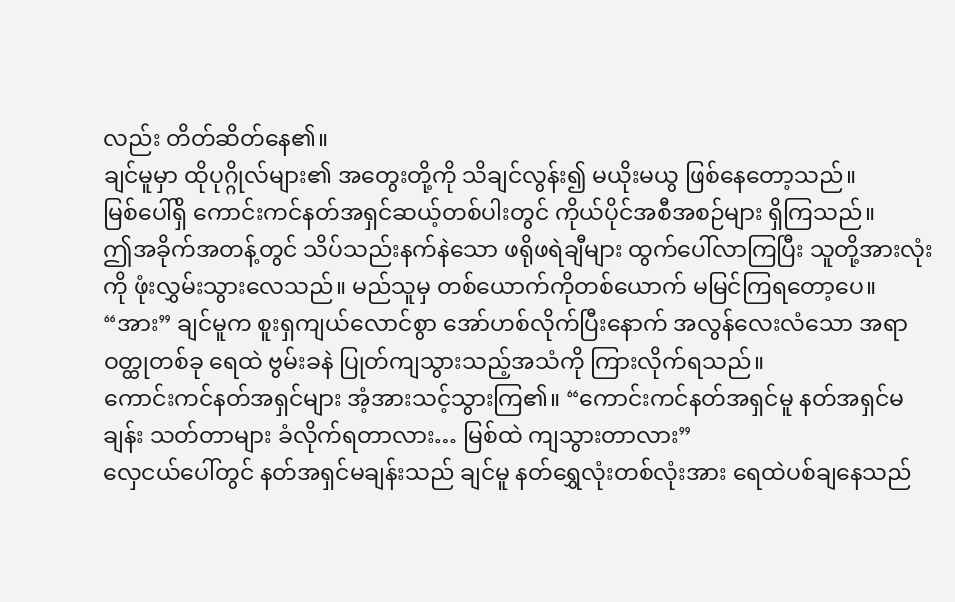လည်း တိတ်ဆိတ်နေ၏။
ချင်မူမှာ ထိုပုဂ္ဂိုလ်များ၏ အတွေးတို့ကို သိချင်လွန်း၍ မယိုးမယွ ဖြစ်နေတော့သည်။
မြစ်ပေါ်ရှိ ကောင်းကင်နတ်အရှင်ဆယ့်တစ်ပါးတွင် ကိုယ်ပိုင်အစီအစဉ်များ ရှိကြသည်။
ဤအခိုက်အတန့်တွင် သိပ်သည်းနက်နဲသော ဖရိုဖရဲချီများ ထွက်ပေါ်လာကြပြီး သူတို့အားလုံးကို ဖုံးလွှမ်းသွားလေသည်။ မည်သူမှ တစ်ယောက်ကိုတစ်ယောက် မမြင်ကြရတော့ပေ။
“အား” ချင်မူက စူးရှကျယ်လောင်စွာ အော်ဟစ်လိုက်ပြီးနောက် အလွန်လေးလံသော အရာဝတ္ထုတစ်ခု ရေထဲ ဗွမ်းခနဲ ပြုတ်ကျသွားသည့်အသံကို ကြားလိုက်ရသည်။
ကောင်းကင်နတ်အရှင်များ အံ့အားသင့်သွားကြ၏။ “ကောင်းကင်နတ်အရှင်မူ နတ်အရှင်မချန်း သတ်တာများ ခံလိုက်ရတာလား… မြစ်ထဲ ကျသွားတာလား”
လှေငယ်ပေါ်တွင် နတ်အရှင်မချန်းသည် ချင်မူ နတ်ရွှေလုံးတစ်လုံးအား ရေထဲပစ်ချနေသည်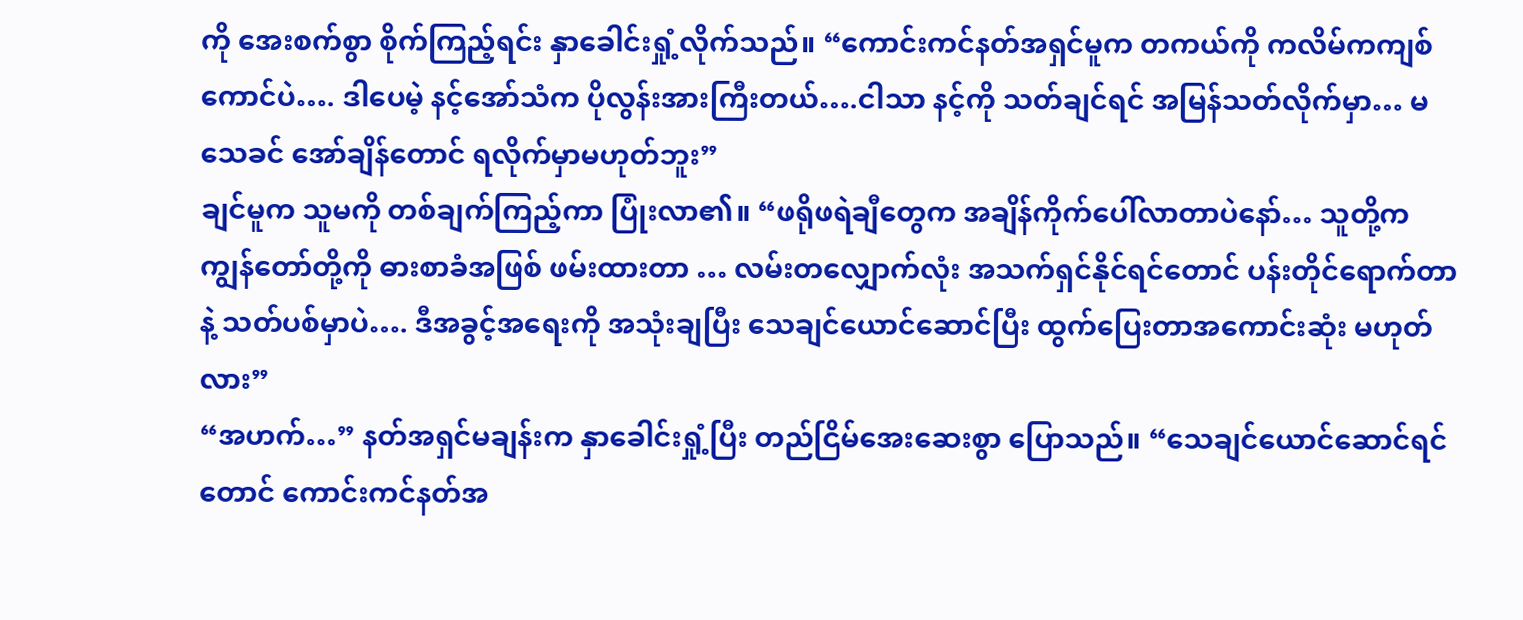ကို အေးစက်စွာ စိုက်ကြည့်ရင်း နှာခေါင်းရှုံ့လိုက်သည်။ “ကောင်းကင်နတ်အရှင်မူက တကယ်ကို ကလိမ်ကကျစ်ကောင်ပဲ…. ဒါပေမဲ့ နင့်အော်သံက ပိုလွန်းအားကြီးတယ်….ငါသာ နင့်ကို သတ်ချင်ရင် အမြန်သတ်လိုက်မှာ… မသေခင် အော်ချိန်တောင် ရလိုက်မှာမဟုတ်ဘူး”
ချင်မူက သူမကို တစ်ချက်ကြည့်ကာ ပြုံးလာ၏။ “ဖရိုဖရဲချီတွေက အချိန်ကိုက်ပေါ်လာတာပဲနော်… သူတို့က ကျွန်တော်တို့ကို ဓားစာခံအဖြစ် ဖမ်းထားတာ … လမ်းတလျှောက်လုံး အသက်ရှင်နိုင်ရင်တောင် ပန်းတိုင်ရောက်တာနဲ့ သတ်ပစ်မှာပဲ…. ဒီအခွင့်အရေးကို အသုံးချပြီး သေချင်ယောင်ဆောင်ပြီး ထွက်ပြေးတာအကောင်းဆုံး မဟုတ်လား”
“အဟက်…” နတ်အရှင်မချန်းက နှာခေါင်းရှုံ့ပြီး တည်ငြိမ်အေးဆေးစွာ ပြောသည်။ “သေချင်ယောင်ဆောင်ရင်တောင် ကောင်းကင်နတ်အ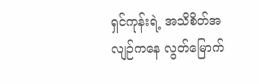ရှင်ကုန်းရဲ့ အသိစိတ်အလျဉ်ကနေ လွတ်မြောက်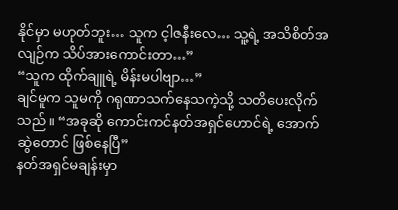နိုင်မှာ မဟုတ်ဘူး… သူက င့ါဇနီးလေ… သူ့ရဲ့ အသိစိတ်အလျဉ်က သိပ်အားကောင်းတာ…”
“သူက ထိုက်ချူရဲ့ မိန်းမပါဗျာ…”
ချင်မူက သူမကို ဂရုဏာသက်နေသကဲ့သို့ သတိပေးလိုက်သည်။ “အခုဆို ကောင်းကင်နတ်အရှင်ဟောင်ရဲ့ အောက်ဆွဲတောင် ဖြစ်နေပြီ”
နတ်အရှင်မချန်းမှာ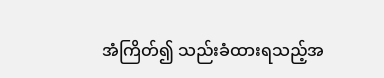အံကြိတ်၍ သည်းခံထားရသည့်အ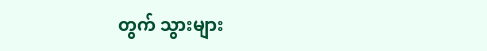တွက် သွားများ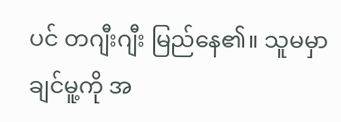ပင် တဂျီးဂျီး မြည်နေ၏။ သူမမှာ ချင်မူ့ကို အ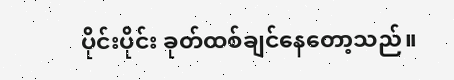ပိုင်းပိုင်း ခုတ်ထစ်ချင်နေတော့သည်။